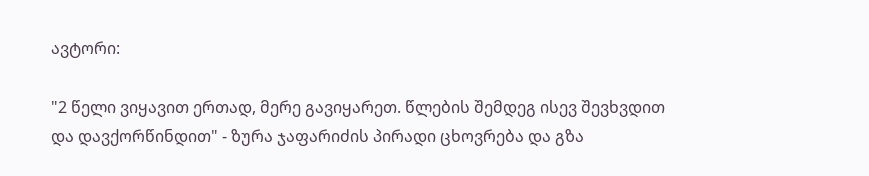ავტორი:

"2 წელი ვიყავით ერთად, მერე გავიყარეთ. წლების შემდეგ ისევ შევხვდით და დავქორწინდით" - ზურა ჯაფარიძის პირადი ცხოვრება და გზა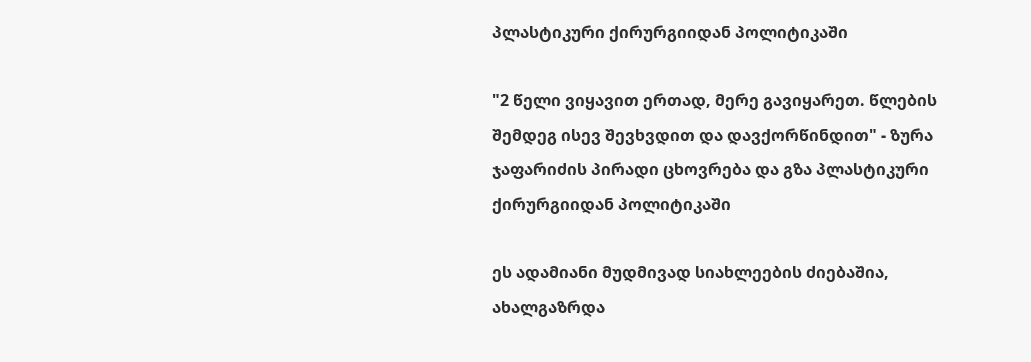პლასტიკური ქირურგიიდან პოლიტიკაში

"2 წელი ვიყავით ერთად, მერე გავიყარეთ. წლების შემდეგ ისევ შევხვდით და დავქორწინდით" - ზურა ჯაფარიძის პირადი ცხოვრება და გზა პლასტიკური ქირურგიიდან პოლიტიკაში

ეს ადამიანი მუდმივად სიახლეების ძიებაშია, ახალგაზრდა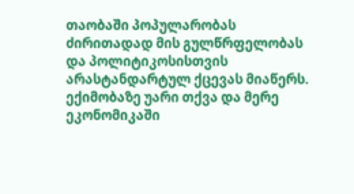თაობაში პოპულარობას ძირითადად მის გულწრფელობას და პოლიტიკოსისთვის არასტანდარტულ ქცევას მიაწერს. ექიმობაზე უარი თქვა და მერე ეკონომიკაში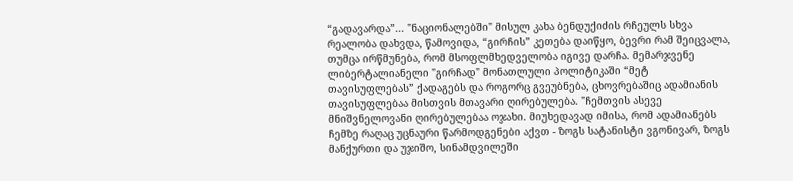“გადავარდა”... "ნაციონალებში" მისულ კახა ბენდუქიძის რჩეულს სხვა რეალობა დახვდა, წამოვიდა, “გირჩის” კეთება დაიწყო, ბევრი რამ შეიცვალა, თუმცა ირწმუნება, რომ მსოფლმხედველობა იგივე დარჩა. მემარჯვენე ლიბერტალიანელი "გირჩად" მონათლული პოლიტიკაში “მეტ თავისუფლებას” ქადაგებს და როგორც გვეუბნება, ცხოვრებაშიც ადამიანის თავისუფლებაა მისთვის მთავარი ღირებულება. "ჩემთვის ასევე მნიშვნელოვანი ღირებულებაა ოჯახი. მიუხედავად იმისა, რომ ადამიანებს ჩემზე რაღაც უცნაური წარმოდგენები აქვთ - ზოგს სატანისტი ვგონივარ, ზოგს მანქურთი და უჯიშო, სინამდვილეში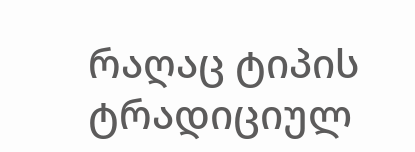რაღაც ტიპის ტრადიციულ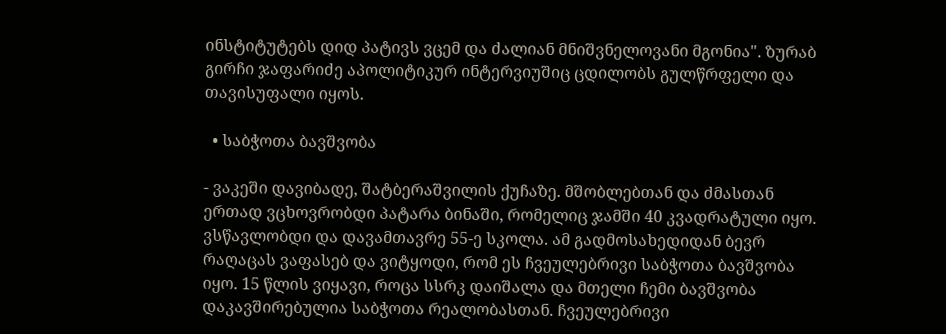ინსტიტუტებს დიდ პატივს ვცემ და ძალიან მნიშვნელოვანი მგონია". ზურაბ გირჩი ჯაფარიძე აპოლიტიკურ ინტერვიუშიც ცდილობს გულწრფელი და თავისუფალი იყოს.

  • საბჭოთა ბავშვობა

- ვაკეში დავიბადე, შატბერაშვილის ქუჩაზე. მშობლებთან და ძმასთან ერთად ვცხოვრობდი პატარა ბინაში, რომელიც ჯამში 40 კვადრატული იყო. ვსწავლობდი და დავამთავრე 55-ე სკოლა. ამ გადმოსახედიდან ბევრ რაღაცას ვაფასებ და ვიტყოდი, რომ ეს ჩვეულებრივი საბჭოთა ბავშვობა იყო. 15 წლის ვიყავი, როცა სსრკ დაიშალა და მთელი ჩემი ბავშვობა დაკავშირებულია საბჭოთა რეალობასთან. ჩვეულებრივი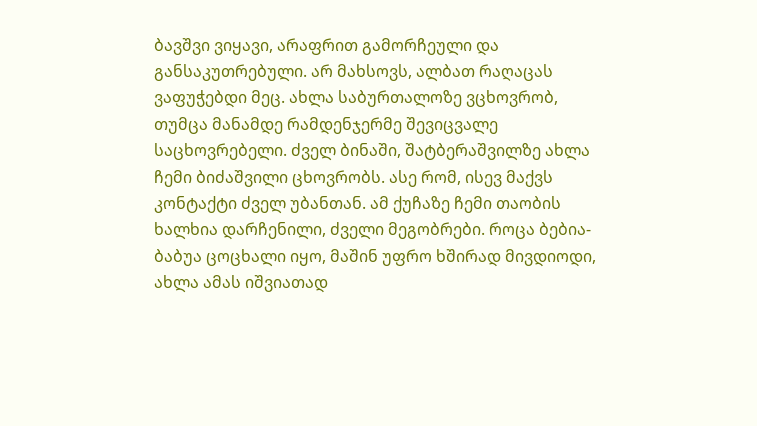ბავშვი ვიყავი, არაფრით გამორჩეული და განსაკუთრებული. არ მახსოვს, ალბათ რაღაცას ვაფუჭებდი მეც. ახლა საბურთალოზე ვცხოვრობ, თუმცა მანამდე რამდენჯერმე შევიცვალე საცხოვრებელი. ძველ ბინაში, შატბერაშვილზე ახლა ჩემი ბიძაშვილი ცხოვრობს. ასე რომ, ისევ მაქვს კონტაქტი ძველ უბანთან. ამ ქუჩაზე ჩემი თაობის ხალხია დარჩენილი, ძველი მეგობრები. როცა ბებია-ბაბუა ცოცხალი იყო, მაშინ უფრო ხშირად მივდიოდი, ახლა ამას იშვიათად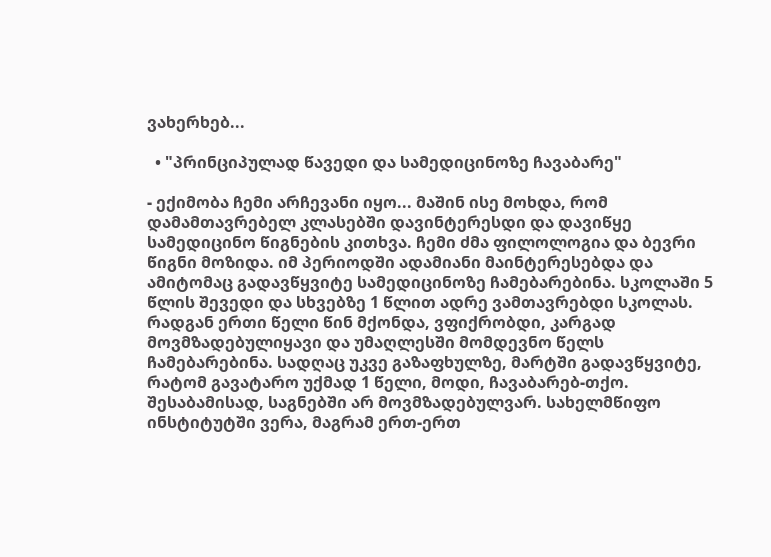ვახერხებ...

  • "პრინციპულად წავედი და სამედიცინოზე ჩავაბარე"

- ექიმობა ჩემი არჩევანი იყო... მაშინ ისე მოხდა, რომ დამამთავრებელ კლასებში დავინტერესდი და დავიწყე სამედიცინო წიგნების კითხვა. ჩემი ძმა ფილოლოგია და ბევრი წიგნი მოზიდა. იმ პერიოდში ადამიანი მაინტერესებდა და ამიტომაც გადავწყვიტე სამედიცინოზე ჩამებარებინა. სკოლაში 5 წლის შევედი და სხვებზე 1 წლით ადრე ვამთავრებდი სკოლას. რადგან ერთი წელი წინ მქონდა, ვფიქრობდი, კარგად მოვმზადებულიყავი და უმაღლესში მომდევნო წელს ჩამებარებინა. სადღაც უკვე გაზაფხულზე, მარტში გადავწყვიტე, რატომ გავატარო უქმად 1 წელი, მოდი, ჩავაბარებ-თქო. შესაბამისად, საგნებში არ მოვმზადებულვარ. სახელმწიფო ინსტიტუტში ვერა, მაგრამ ერთ-ერთ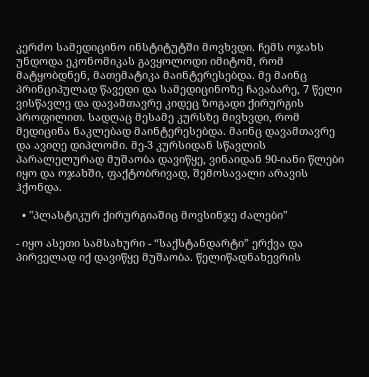კერძო სამედიცინო ინსტიტუტში მოვხვდი. ჩემს ოჯახს უნდოდა ეკონომიკას გავყოლოდი იმიტომ, რომ მატყობდნენ, მათემატიკა მაინტერესებდა. მე მაინც პრინციპულად წავედი და სამედიცინოზე ჩავაბარე, 7 წელი ვისწავლე და დავამთავრე კიდეც ზოგადი ქირურგის პროფილით. სადღაც მესამე კურსზე მივხვდი, რომ მედიცინა ნაკლებად მაინტერესებდა. მაინც დავამთავრე და ავიღე დიპლომი. მე-3 კურსიდან სწავლის პარალელურად მუშაობა დავიწყე, ვინაიდან 90-იანი წლები იყო და ოჯახში, ფაქტობრივად, შემოსავალი არავის ჰქონდა.

  • "პლასტიკურ ქირურგიაშიც მოვსინჯე ძალები"

- იყო ასეთი სამსახური - “საქსტანდარტი” ერქვა და პირველად იქ დავიწყე მუშაობა. წელიწადნახევრის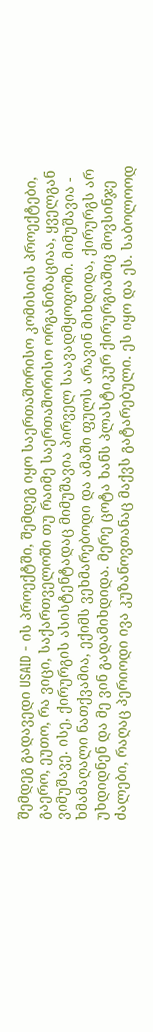შემდეგ გადავედი USAID - ის პროექტში, შემდეგ იყო საერთაშორისო კომისიის პროექტები, გაერო, ეუთო, რა ვიცი, საქართველოში თუ რაიმე საერთაშორისო ორგანიზაციაა, ყველგან ვიმუშავე. ისე, ქირურგის ასისტენტადაც მიმუშავია პირველ საავადმყოფოში. მიმუშავია - ხმამაღალი ნათქვამია, ექიმს ვეხმარებოდი და ამაში ფულს არავინ მიხდიდა, ქირურგს არ უხდიდნენ და მე ვინ გადამიხდიდა. მერე ცოტა ხანს პლასტიკურ ქირურგიაშიც მოვსინჯე ძალები, რაღაც პერიოდი ივა კუზანოვთანაც მაქვს გატარებული. ეს იყო და ეს. საბოლოოდ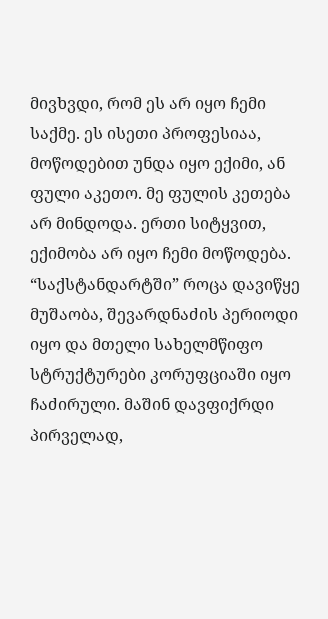მივხვდი, რომ ეს არ იყო ჩემი საქმე. ეს ისეთი პროფესიაა, მოწოდებით უნდა იყო ექიმი, ან ფული აკეთო. მე ფულის კეთება არ მინდოდა. ერთი სიტყვით, ექიმობა არ იყო ჩემი მოწოდება. “საქსტანდარტში” როცა დავიწყე მუშაობა, შევარდნაძის პერიოდი იყო და მთელი სახელმწიფო სტრუქტურები კორუფციაში იყო ჩაძირული. მაშინ დავფიქრდი პირველად,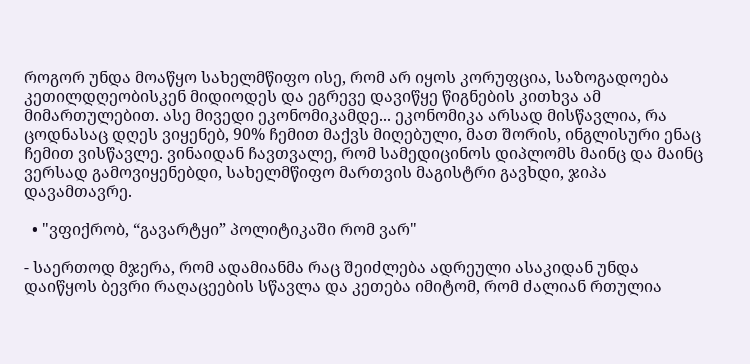როგორ უნდა მოაწყო სახელმწიფო ისე, რომ არ იყოს კორუფცია, საზოგადოება კეთილდღეობისკენ მიდიოდეს და ეგრევე დავიწყე წიგნების კითხვა ამ მიმართულებით. ასე მივედი ეკონომიკამდე... ეკონომიკა არსად მისწავლია, რა ცოდნასაც დღეს ვიყენებ, 90% ჩემით მაქვს მიღებული, მათ შორის, ინგლისური ენაც ჩემით ვისწავლე. ვინაიდან ჩავთვალე, რომ სამედიცინოს დიპლომს მაინც და მაინც ვერსად გამოვიყენებდი, სახელმწიფო მართვის მაგისტრი გავხდი, ჯიპა დავამთავრე.

  • "ვფიქრობ, “გავარტყი” პოლიტიკაში რომ ვარ"

- საერთოდ მჯერა, რომ ადამიანმა რაც შეიძლება ადრეული ასაკიდან უნდა დაიწყოს ბევრი რაღაცეების სწავლა და კეთება იმიტომ, რომ ძალიან რთულია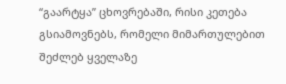“გაარტყა” ცხოვრებაში, რისი კეთება გსიამოვნებს, რომელი მიმართულებით შეძლებ ყველაზე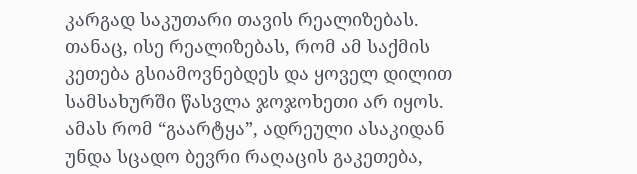კარგად საკუთარი თავის რეალიზებას. თანაც, ისე რეალიზებას, რომ ამ საქმის კეთება გსიამოვნებდეს და ყოველ დილით სამსახურში წასვლა ჯოჯოხეთი არ იყოს. ამას რომ “გაარტყა”, ადრეული ასაკიდან უნდა სცადო ბევრი რაღაცის გაკეთება,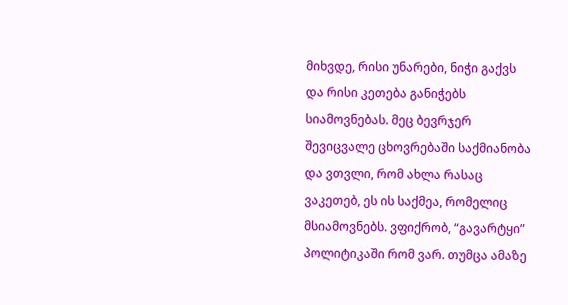მიხვდე, რისი უნარები, ნიჭი გაქვს და რისი კეთება განიჭებს სიამოვნებას. მეც ბევრჯერ შევიცვალე ცხოვრებაში საქმიანობა და ვთვლი, რომ ახლა რასაც ვაკეთებ, ეს ის საქმეა, რომელიც მსიამოვნებს. ვფიქრობ, “გავარტყი” პოლიტიკაში რომ ვარ. თუმცა ამაზე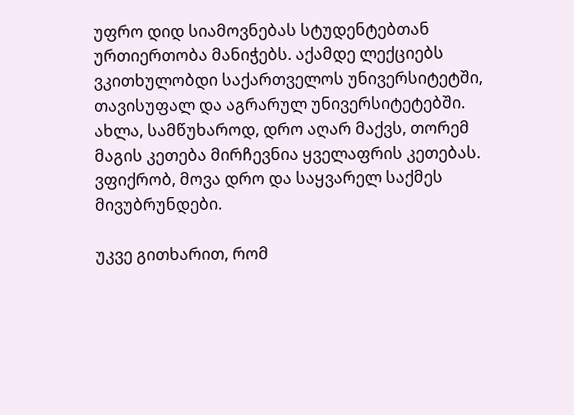უფრო დიდ სიამოვნებას სტუდენტებთან ურთიერთობა მანიჭებს. აქამდე ლექციებს ვკითხულობდი საქართველოს უნივერსიტეტში, თავისუფალ და აგრარულ უნივერსიტეტებში. ახლა, სამწუხაროდ, დრო აღარ მაქვს, თორემ მაგის კეთება მირჩევნია ყველაფრის კეთებას. ვფიქრობ, მოვა დრო და საყვარელ საქმეს მივუბრუნდები.

უკვე გითხარით, რომ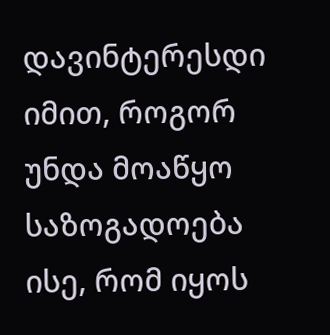დავინტერესდი იმით, როგორ უნდა მოაწყო საზოგადოება ისე, რომ იყოს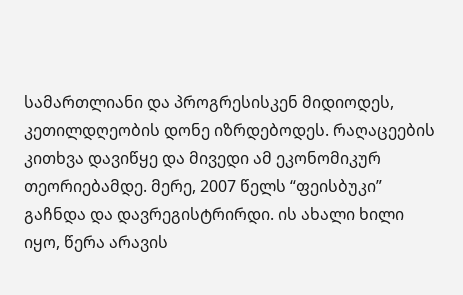სამართლიანი და პროგრესისკენ მიდიოდეს, კეთილდღეობის დონე იზრდებოდეს. რაღაცეების კითხვა დავიწყე და მივედი ამ ეკონომიკურ თეორიებამდე. მერე, 2007 წელს “ფეისბუკი” გაჩნდა და დავრეგისტრირდი. ის ახალი ხილი იყო, წერა არავის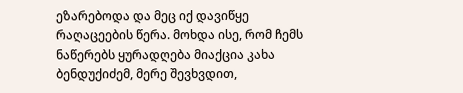ეზარებოდა და მეც იქ დავიწყე რაღაცეების წერა. მოხდა ისე, რომ ჩემს ნაწერებს ყურადღება მიაქცია კახა ბენდუქიძემ, მერე შევხვდით,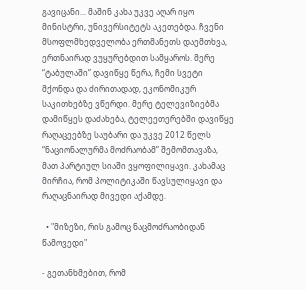გავიცანი... მაშინ კახა უკვე აღარ იყო მინისტრი, უნივერსიტეტს აკეთებდა. ჩვენი მსოფლმხედველობა ერთმანეთს დაემთხვა, ერთნაირად ვუყურებდით სამყაროს. მერე “ტაბულაში” დავიწყე წერა, ჩემი სვეტი მქონდა და ძირითადად, ეკონომიკურ საკითხებზე ვწერდი. მერე ტელევიზიებმა დამიწყეს დაძახება, ტელეეთერებში დავიწყე რაღაცეებზე საუბარი და უკვე 2012 წელს “ნაციონალურმა მოძრაობამ” შემომთავაზა, მათ პარტიულ სიაში ვყოფილიყავი. კახამაც მირჩია, რომ პოლიტიკაში წავსულიყავი და რაღაცნაირად მივედი აქამდე.

  • "მიზეზი, რის გამოც ნაცმოძრაობიდან წამოვედი"

- გეთანხმებით, რომ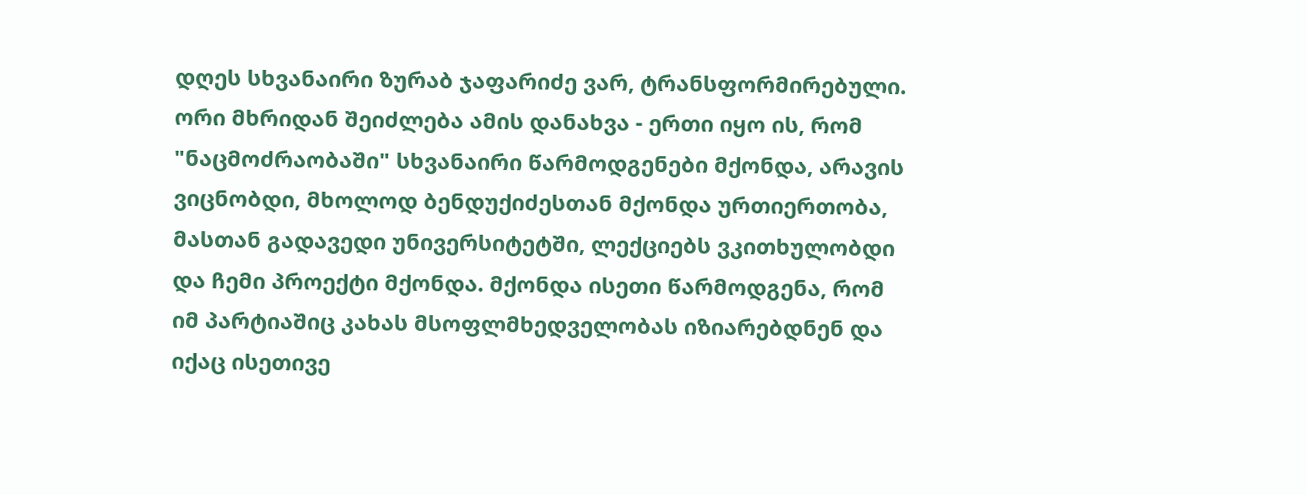დღეს სხვანაირი ზურაბ ჯაფარიძე ვარ, ტრანსფორმირებული. ორი მხრიდან შეიძლება ამის დანახვა - ერთი იყო ის, რომ "ნაცმოძრაობაში" სხვანაირი წარმოდგენები მქონდა, არავის ვიცნობდი, მხოლოდ ბენდუქიძესთან მქონდა ურთიერთობა, მასთან გადავედი უნივერსიტეტში, ლექციებს ვკითხულობდი და ჩემი პროექტი მქონდა. მქონდა ისეთი წარმოდგენა, რომ იმ პარტიაშიც კახას მსოფლმხედველობას იზიარებდნენ და იქაც ისეთივე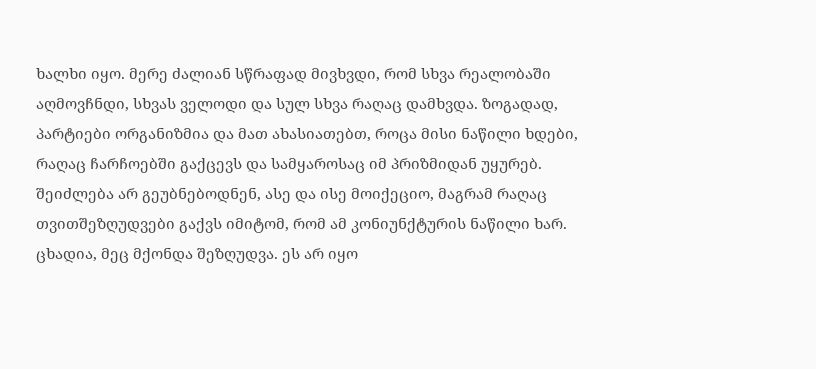ხალხი იყო. მერე ძალიან სწრაფად მივხვდი, რომ სხვა რეალობაში აღმოვჩნდი, სხვას ველოდი და სულ სხვა რაღაც დამხვდა. ზოგადად, პარტიები ორგანიზმია და მათ ახასიათებთ, როცა მისი ნაწილი ხდები, რაღაც ჩარჩოებში გაქცევს და სამყაროსაც იმ პრიზმიდან უყურებ. შეიძლება არ გეუბნებოდნენ, ასე და ისე მოიქეციო, მაგრამ რაღაც თვითშეზღუდვები გაქვს იმიტომ, რომ ამ კონიუნქტურის ნაწილი ხარ. ცხადია, მეც მქონდა შეზღუდვა. ეს არ იყო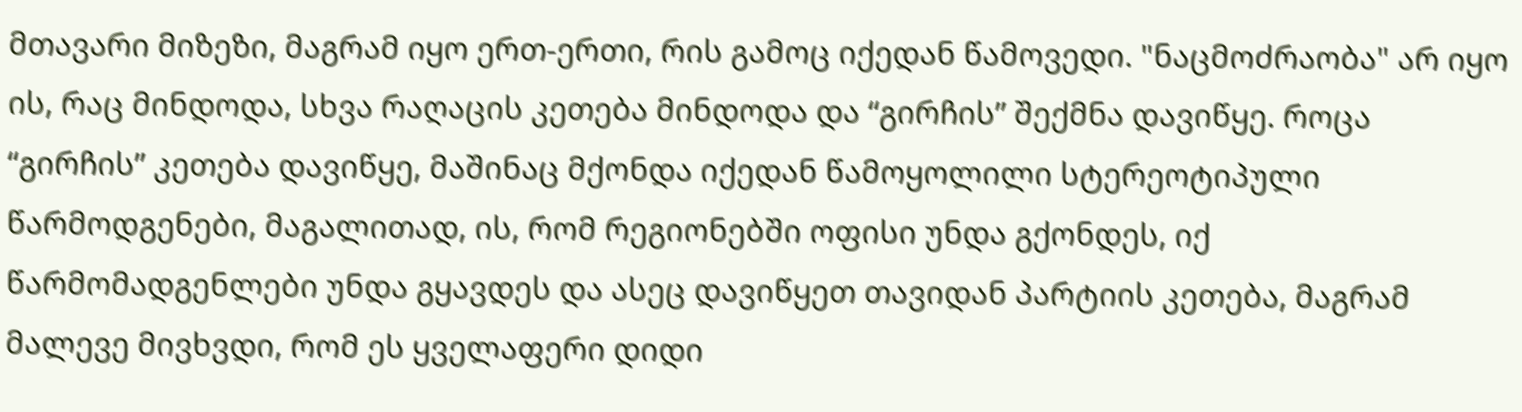მთავარი მიზეზი, მაგრამ იყო ერთ-ერთი, რის გამოც იქედან წამოვედი. "ნაცმოძრაობა" არ იყო ის, რაც მინდოდა, სხვა რაღაცის კეთება მინდოდა და “გირჩის” შექმნა დავიწყე. როცა “გირჩის” კეთება დავიწყე, მაშინაც მქონდა იქედან წამოყოლილი სტერეოტიპული წარმოდგენები, მაგალითად, ის, რომ რეგიონებში ოფისი უნდა გქონდეს, იქ წარმომადგენლები უნდა გყავდეს და ასეც დავიწყეთ თავიდან პარტიის კეთება, მაგრამ მალევე მივხვდი, რომ ეს ყველაფერი დიდი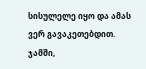სისულელე იყო და ამას ვერ გავაკეთებდით. ჯამში,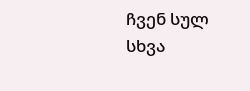ჩვენ სულ სხვა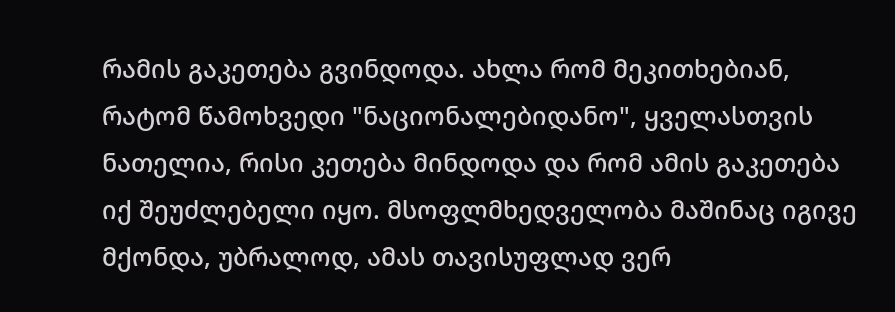რამის გაკეთება გვინდოდა. ახლა რომ მეკითხებიან, რატომ წამოხვედი "ნაციონალებიდანო", ყველასთვის ნათელია, რისი კეთება მინდოდა და რომ ამის გაკეთება იქ შეუძლებელი იყო. მსოფლმხედველობა მაშინაც იგივე მქონდა, უბრალოდ, ამას თავისუფლად ვერ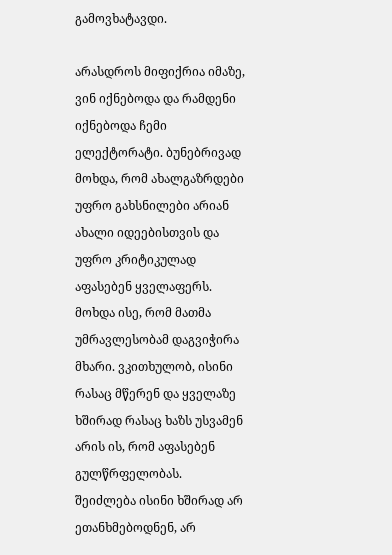გამოვხატავდი.

არასდროს მიფიქრია იმაზე, ვინ იქნებოდა და რამდენი იქნებოდა ჩემი ელექტორატი. ბუნებრივად მოხდა, რომ ახალგაზრდები უფრო გახსნილები არიან ახალი იდეებისთვის და უფრო კრიტიკულად აფასებენ ყველაფერს. მოხდა ისე, რომ მათმა უმრავლესობამ დაგვიჭირა მხარი. ვკითხულობ, ისინი რასაც მწერენ და ყველაზე ხშირად რასაც ხაზს უსვამენ არის ის, რომ აფასებენ გულწრფელობას. შეიძლება ისინი ხშირად არ ეთანხმებოდნენ, არ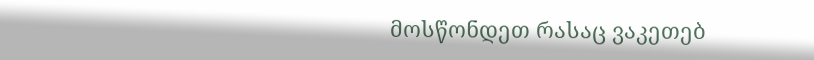მოსწონდეთ რასაც ვაკეთებ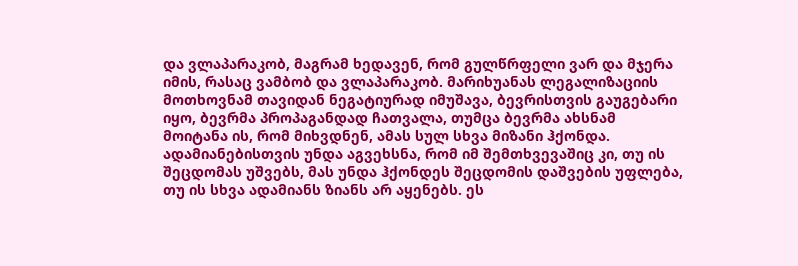და ვლაპარაკობ, მაგრამ ხედავენ, რომ გულწრფელი ვარ და მჯერა იმის, რასაც ვამბობ და ვლაპარაკობ. მარიხუანას ლეგალიზაციის მოთხოვნამ თავიდან ნეგატიურად იმუშავა, ბევრისთვის გაუგებარი იყო, ბევრმა პროპაგანდად ჩათვალა, თუმცა ბევრმა ახსნამ მოიტანა ის, რომ მიხვდნენ, ამას სულ სხვა მიზანი ჰქონდა. ადამიანებისთვის უნდა აგვეხსნა, რომ იმ შემთხვევაშიც კი, თუ ის შეცდომას უშვებს, მას უნდა ჰქონდეს შეცდომის დაშვების უფლება, თუ ის სხვა ადამიანს ზიანს არ აყენებს. ეს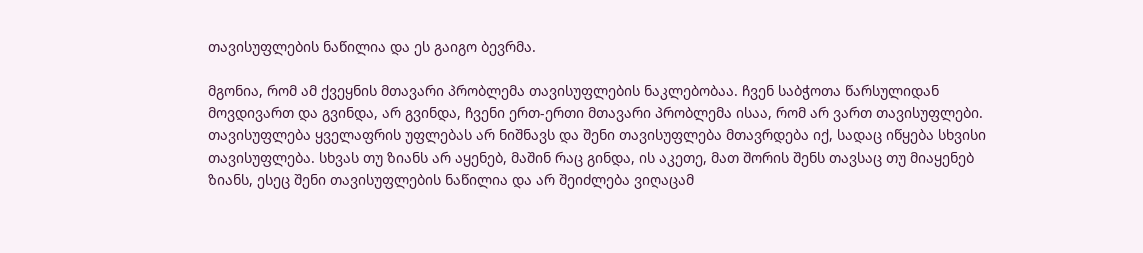თავისუფლების ნაწილია და ეს გაიგო ბევრმა.

მგონია, რომ ამ ქვეყნის მთავარი პრობლემა თავისუფლების ნაკლებობაა. ჩვენ საბჭოთა წარსულიდან მოვდივართ და გვინდა, არ გვინდა, ჩვენი ერთ-ერთი მთავარი პრობლემა ისაა, რომ არ ვართ თავისუფლები. თავისუფლება ყველაფრის უფლებას არ ნიშნავს და შენი თავისუფლება მთავრდება იქ, სადაც იწყება სხვისი თავისუფლება. სხვას თუ ზიანს არ აყენებ, მაშინ რაც გინდა, ის აკეთე, მათ შორის შენს თავსაც თუ მიაყენებ ზიანს, ესეც შენი თავისუფლების ნაწილია და არ შეიძლება ვიღაცამ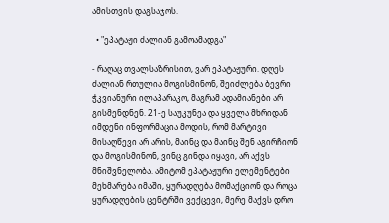ამისთვის დაგსაჯოს.

  • "ეპატაჟი ძალიან გამოამადგა"

- რაღაც თვალსაზრისით, ვარ ეპატაჟური. დღეს ძალიან რთულია მოგისმინონ, შეიძლება ბევრი ჭკვიანური ილაპარაკო, მაგრამ ადამიანები არ გისმენდნენ. 21-ე საუკუნეა და ყველა მხრიდან იმდენი ინფორმაცია მოდის, რომ მარტივი მისაღწევი არ არის, მაინც და მაინც შენ აგირჩიონ და მოგისმინონ, ვინც გინდა იყავი, არ აქვს მნიშვნელობა. ამიტომ ეპატაჟური ელემენტები მეხმარება იმაში, ყურადღება მომაქციონ და როცა ყურადღების ცენტრში ვექცევი, მერე მაქვს დრო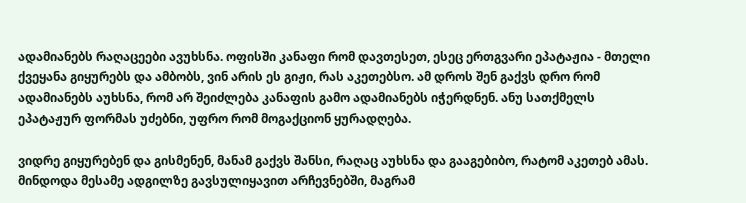ადამიანებს რაღაცეები ავუხსნა. ოფისში კანაფი რომ დავთესეთ, ესეც ერთგვარი ეპატაჟია - მთელი ქვეყანა გიყურებს და ამბობს, ვინ არის ეს გიჟი, რას აკეთებსო. ამ დროს შენ გაქვს დრო რომ ადამიანებს აუხსნა, რომ არ შეიძლება კანაფის გამო ადამიანებს იჭერდნენ. ანუ სათქმელს ეპატაჟურ ფორმას უძებნი, უფრო რომ მოგაქციონ ყურადღება.

ვიდრე გიყურებენ და გისმენენ, მანამ გაქვს შანსი, რაღაც აუხსნა და გააგებიბო, რატომ აკეთებ ამას. მინდოდა მესამე ადგილზე გავსულიყავით არჩევნებში, მაგრამ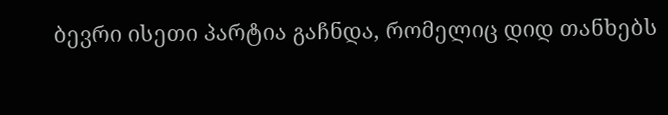ბევრი ისეთი პარტია გაჩნდა, რომელიც დიდ თანხებს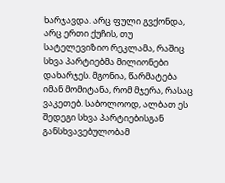ხარჯავდა. არც ფული გვქონდა, არც ერთი ქუჩის, თუ სატელევიზიო რეკლამა, რაშიც სხვა პარტიებმა მილიონები დახარჯეს. მგონია, წარმატება იმან მომიტანა, რომ მჯერა, რასაც ვაკეთებ. საბოლოოდ, ალბათ ეს შედეგი სხვა პარტიებისგან განსხვავებულობამ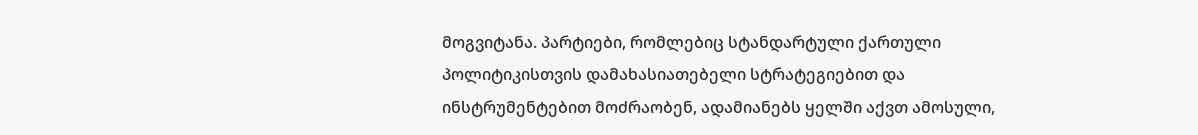მოგვიტანა. პარტიები, რომლებიც სტანდარტული ქართული პოლიტიკისთვის დამახასიათებელი სტრატეგიებით და ინსტრუმენტებით მოძრაობენ, ადამიანებს ყელში აქვთ ამოსული,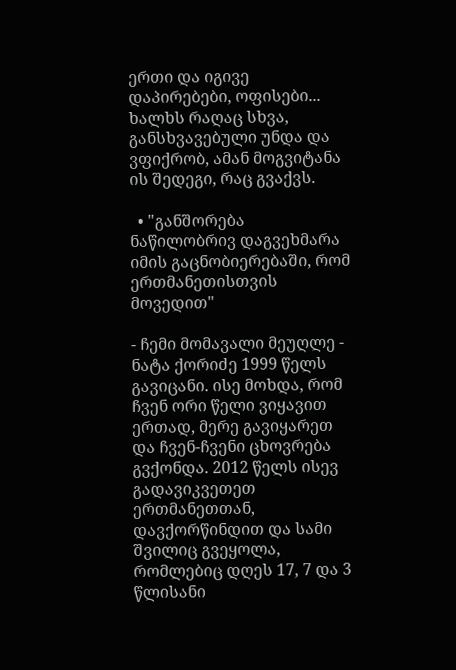ერთი და იგივე დაპირებები, ოფისები... ხალხს რაღაც სხვა, განსხვავებული უნდა და ვფიქრობ, ამან მოგვიტანა ის შედეგი, რაც გვაქვს.

  • "განშორება ნაწილობრივ დაგვეხმარა იმის გაცნობიერებაში, რომ ერთმანეთისთვის მოვედით"

- ჩემი მომავალი მეუღლე - ნატა ქორიძე 1999 წელს გავიცანი. ისე მოხდა, რომ ჩვენ ორი წელი ვიყავით ერთად, მერე გავიყარეთ და ჩვენ-ჩვენი ცხოვრება გვქონდა. 2012 წელს ისევ გადავიკვეთეთ ერთმანეთთან, დავქორწინდით და სამი შვილიც გვეყოლა, რომლებიც დღეს 17, 7 და 3 წლისანი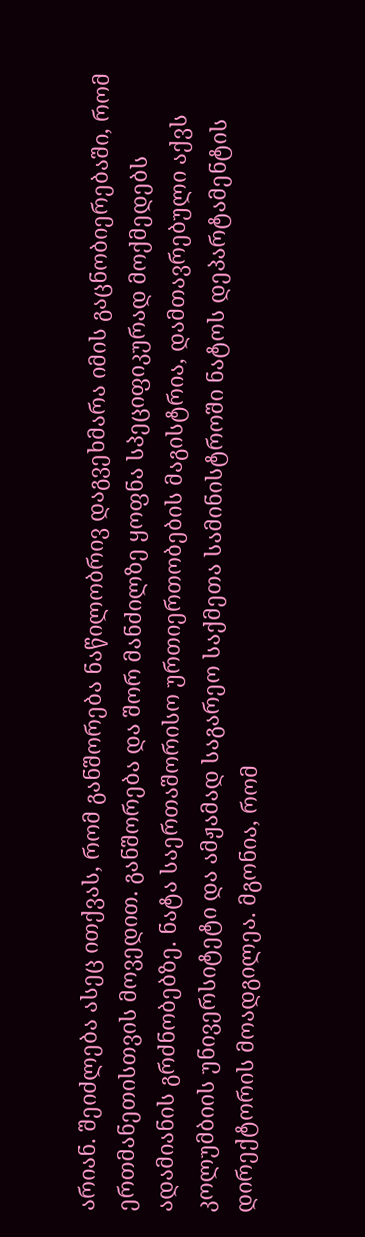არიან. შეიძლება ასეც ითქვას, რომ განშორება ნაწილობრივ დაგვეხმარა იმის გაცნობიერებაში, რომ ერთმანეთისთვის მოვედით. განშორება და შორ მანძილზე ყოფნა სპეციფიკურად მოქმედებს ადამიანის გრძნობებზე. ნატა საერთაშორისო ურთიერთობების მაგისტრია, დამთავრებული აქვს კოლუმბიის უნივერსიტეტი და ამჟამად საგარეო საქმეთა სამინისტროში ნატოს დეპარტამენტის დირექტორის მოადგილეა. მგონია, რომ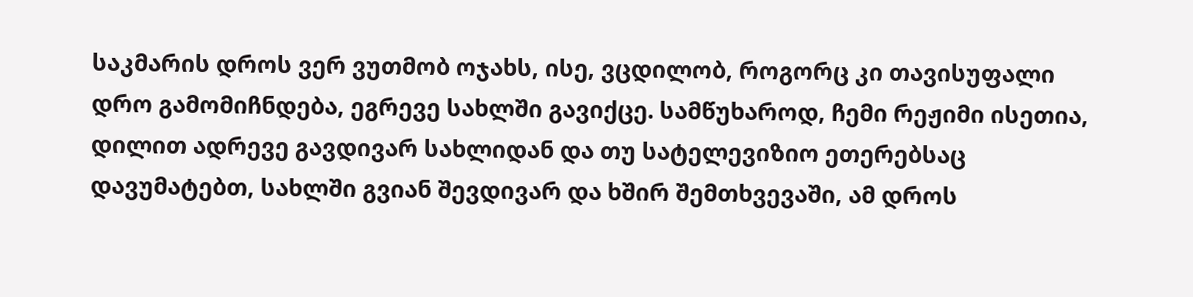საკმარის დროს ვერ ვუთმობ ოჯახს, ისე, ვცდილობ, როგორც კი თავისუფალი დრო გამომიჩნდება, ეგრევე სახლში გავიქცე. სამწუხაროდ, ჩემი რეჟიმი ისეთია, დილით ადრევე გავდივარ სახლიდან და თუ სატელევიზიო ეთერებსაც დავუმატებთ, სახლში გვიან შევდივარ და ხშირ შემთხვევაში, ამ დროს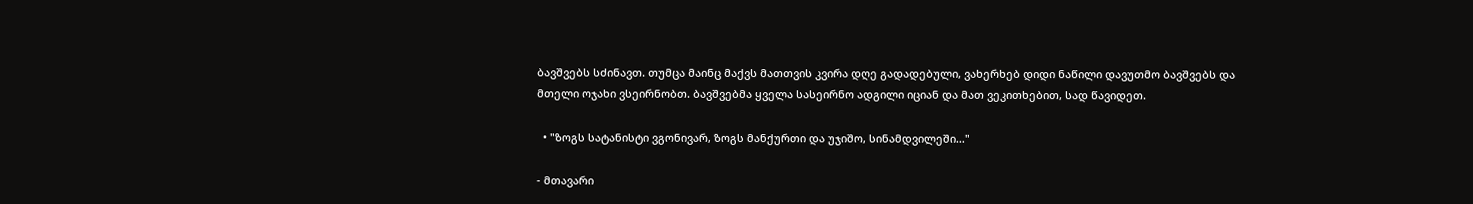ბავშვებს სძინავთ. თუმცა მაინც მაქვს მათთვის კვირა დღე გადადებული, ვახერხებ დიდი ნაწილი დავუთმო ბავშვებს და მთელი ოჯახი ვსეირნობთ. ბავშვებმა ყველა სასეირნო ადგილი იციან და მათ ვეკითხებით, სად წავიდეთ.

  • "ზოგს სატანისტი ვგონივარ, ზოგს მანქურთი და უჯიშო, სინამდვილეში..."

- მთავარი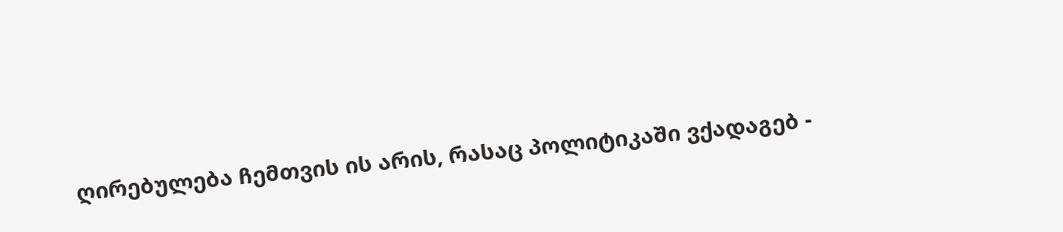ღირებულება ჩემთვის ის არის, რასაც პოლიტიკაში ვქადაგებ -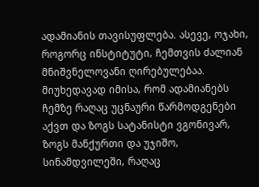ადამიანის თავისუფლება. ასევე, ოჯახი, როგორც ინსტიტუტი, ჩემთვის ძალიან მნიშვნელოვანი ღირებულებაა. მიუხედავად იმისა, რომ ადამიანებს ჩემზე რაღაც უცნაური წარმოდგენები აქვთ და ზოგს სატანისტი ვგონივარ, ზოგს მანქურთი და უჯიშო, სინამდვილეში, რაღაც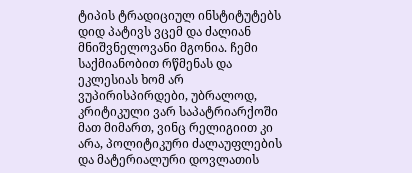ტიპის ტრადიციულ ინსტიტუტებს დიდ პატივს ვცემ და ძალიან მნიშვნელოვანი მგონია. ჩემი საქმიანობით რწმენას და ეკლესიას ხომ არ ვუპირისპირდები, უბრალოდ, კრიტიკული ვარ საპატრიარქოში მათ მიმართ, ვინც რელიგიით კი არა, პოლიტიკური ძალაუფლების და მატერიალური დოვლათის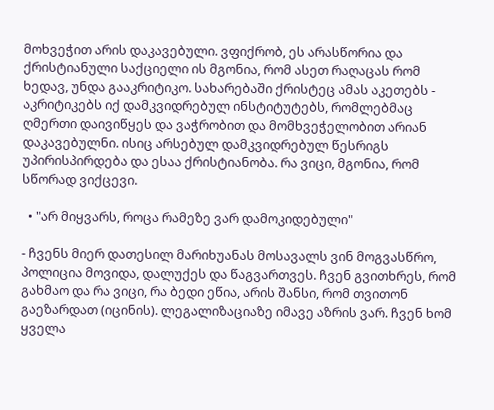მოხვეჭით არის დაკავებული. ვფიქრობ, ეს არასწორია და ქრისტიანული საქციელი ის მგონია, რომ ასეთ რაღაცას რომ ხედავ, უნდა გააკრიტიკო. სახარებაში ქრისტეც ამას აკეთებს - აკრიტიკებს იქ დამკვიდრებულ ინსტიტუტებს, რომლებმაც ღმერთი დაივიწყეს და ვაჭრობით და მომხვეჭელობით არიან დაკავებულნი. ისიც არსებულ დამკვიდრებულ წესრიგს უპირისპირდება და ესაა ქრისტიანობა. რა ვიცი, მგონია, რომ სწორად ვიქცევი.

  • "არ მიყვარს, როცა რამეზე ვარ დამოკიდებული"

- ჩვენს მიერ დათესილ მარიხუანას მოსავალს ვინ მოგვასწრო, პოლიცია მოვიდა, დალუქეს და წაგვართვეს. ჩვენ გვითხრეს, რომ გახმაო და რა ვიცი, რა ბედი ეწია, არის შანსი, რომ თვითონ გაეზარდათ (იცინის). ლეგალიზაციაზე იმავე აზრის ვარ. ჩვენ ხომ ყველა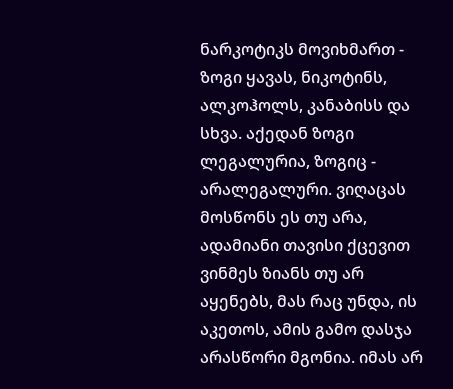ნარკოტიკს მოვიხმართ - ზოგი ყავას, ნიკოტინს, ალკოჰოლს, კანაბისს და სხვა. აქედან ზოგი ლეგალურია, ზოგიც - არალეგალური. ვიღაცას მოსწონს ეს თუ არა, ადამიანი თავისი ქცევით ვინმეს ზიანს თუ არ აყენებს, მას რაც უნდა, ის აკეთოს, ამის გამო დასჯა არასწორი მგონია. იმას არ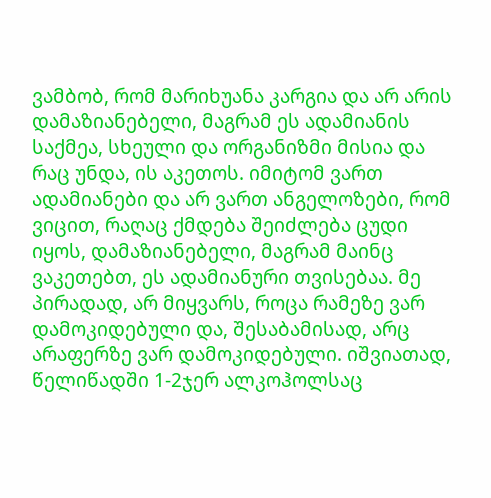ვამბობ, რომ მარიხუანა კარგია და არ არის დამაზიანებელი, მაგრამ ეს ადამიანის საქმეა, სხეული და ორგანიზმი მისია და რაც უნდა, ის აკეთოს. იმიტომ ვართ ადამიანები და არ ვართ ანგელოზები, რომ ვიცით, რაღაც ქმდება შეიძლება ცუდი იყოს, დამაზიანებელი, მაგრამ მაინც ვაკეთებთ, ეს ადამიანური თვისებაა. მე პირადად, არ მიყვარს, როცა რამეზე ვარ დამოკიდებული და, შესაბამისად, არც არაფერზე ვარ დამოკიდებული. იშვიათად, წელიწადში 1-2ჯერ ალკოჰოლსაც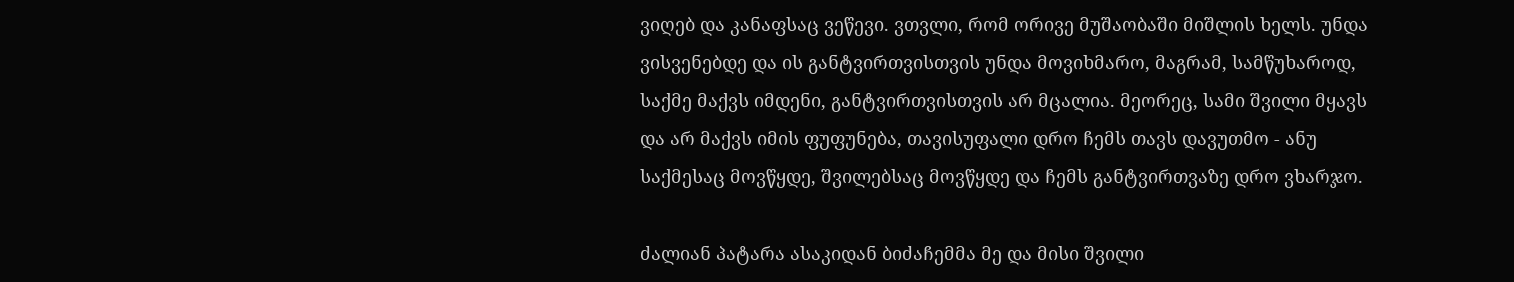ვიღებ და კანაფსაც ვეწევი. ვთვლი, რომ ორივე მუშაობაში მიშლის ხელს. უნდა ვისვენებდე და ის განტვირთვისთვის უნდა მოვიხმარო, მაგრამ, სამწუხაროდ, საქმე მაქვს იმდენი, განტვირთვისთვის არ მცალია. მეორეც, სამი შვილი მყავს და არ მაქვს იმის ფუფუნება, თავისუფალი დრო ჩემს თავს დავუთმო - ანუ საქმესაც მოვწყდე, შვილებსაც მოვწყდე და ჩემს განტვირთვაზე დრო ვხარჯო.

ძალიან პატარა ასაკიდან ბიძაჩემმა მე და მისი შვილი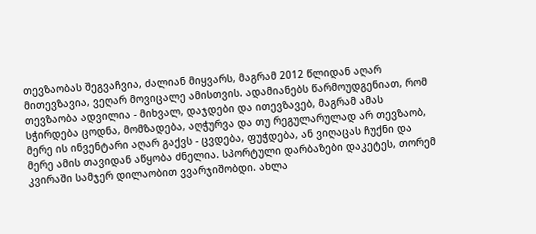თევზაობას შეგვაჩვია, ძალიან მიყვარს, მაგრამ 2012 წლიდან აღარ მითევზავია, ვეღარ მოვიცალე ამისთვის. ადამიანებს წარმოუდგენიათ, რომ თევზაობა ადვილია - მიხვალ, დაჯდები და ითევზავებ, მაგრამ ამას სჭირდება ცოდნა, მომზადება, აღჭურვა და თუ რეგულარულად არ თევზაობ, მერე ის ინვენტარი აღარ გაქვს - ცვდება, ფუჭდება, ან ვიღაცას ჩუქნი და მერე ამის თავიდან აწყობა ძნელია. სპორტული დარბაზები დაკეტეს, თორემ კვირაში სამჯერ დილაობით ვვარჯიშობდი. ახლა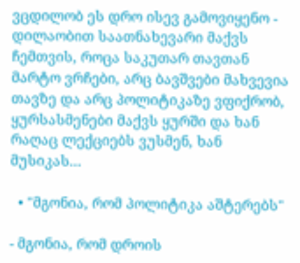ვცდილობ ეს დრო ისევ გამოვიყენო - დილაობით საათნახევარი მაქვს ჩემთვის, როცა საკუთარ თავთან მარტო ვრჩები, არც ბავშვები მახვევია თავზე და არც პოლიტიკაზე ვფიქრობ, ყურსასმენები მაქვს ყურში და ხან რაღაც ლექციებს ვუსმენ, ხან მუსიკას...

  • "მგონია, რომ პოლიტიკა აშტერებს"

- მგონია, რომ დროის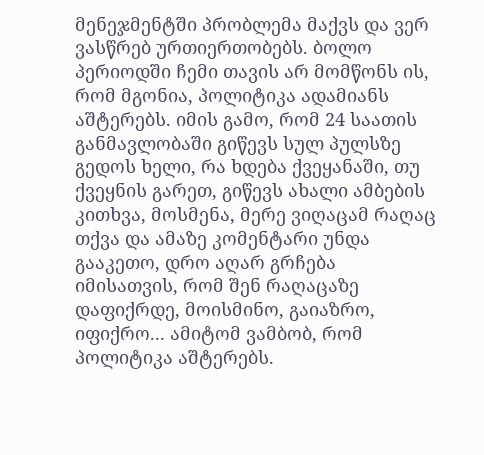მენეჯმენტში პრობლემა მაქვს და ვერ ვასწრებ ურთიერთობებს. ბოლო პერიოდში ჩემი თავის არ მომწონს ის, რომ მგონია, პოლიტიკა ადამიანს აშტერებს. იმის გამო, რომ 24 საათის განმავლობაში გიწევს სულ პულსზე გედოს ხელი, რა ხდება ქვეყანაში, თუ ქვეყნის გარეთ, გიწევს ახალი ამბების კითხვა, მოსმენა, მერე ვიღაცამ რაღაც თქვა და ამაზე კომენტარი უნდა გააკეთო, დრო აღარ გრჩება იმისათვის, რომ შენ რაღაცაზე დაფიქრდე, მოისმინო, გაიაზრო, იფიქრო... ამიტომ ვამბობ, რომ პოლიტიკა აშტერებს.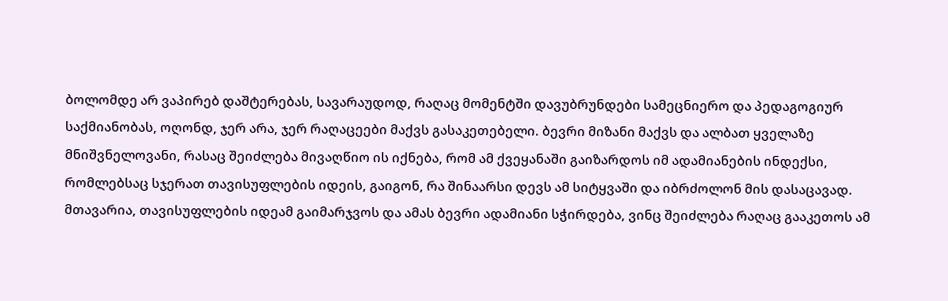ბოლომდე არ ვაპირებ დაშტერებას, სავარაუდოდ, რაღაც მომენტში დავუბრუნდები სამეცნიერო და პედაგოგიურ საქმიანობას, ოღონდ, ჯერ არა, ჯერ რაღაცეები მაქვს გასაკეთებელი. ბევრი მიზანი მაქვს და ალბათ ყველაზე მნიშვნელოვანი, რასაც შეიძლება მივაღწიო ის იქნება, რომ ამ ქვეყანაში გაიზარდოს იმ ადამიანების ინდექსი, რომლებსაც სჯერათ თავისუფლების იდეის, გაიგონ, რა შინაარსი დევს ამ სიტყვაში და იბრძოლონ მის დასაცავად. მთავარია, თავისუფლების იდეამ გაიმარჯვოს და ამას ბევრი ადამიანი სჭირდება, ვინც შეიძლება რაღაც გააკეთოს ამ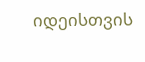იდეისთვის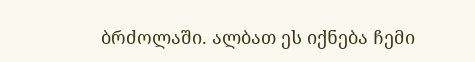ბრძოლაში. ალბათ ეს იქნება ჩემი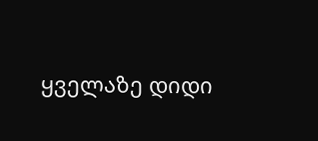ყველაზე დიდი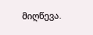მიღწევა.